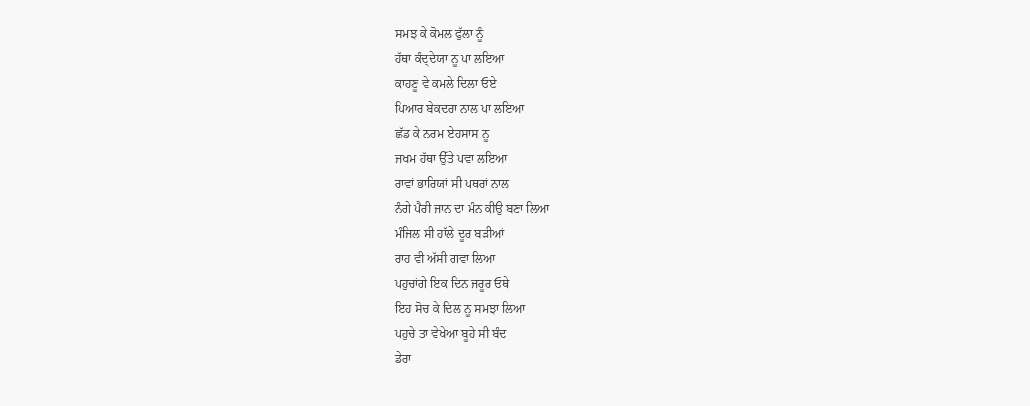ਸਮਝ ਕੇ ਕੋਮਲ ਫੁੱਲਾ ਨੂੰ
ਹੱਥਾ ਕੰਦ੍ਦੇਯਾ ਨੂ ਪਾ ਲਇਆ
ਕਾਹਣੂ ਵੇ ਕਮਲੇ ਦਿਲਾ ਓਏ
ਪਿਆਰ ਬੇਕਦਰਾ ਨਾਲ ਪਾ ਲਇਆ
ਛੱਡ ਕੇ ਨਰਮ ਏਹਸਾਸ ਨੂ
ਜਖਮ ਹੱਥਾ ਉੱਤੇ ਪਵਾ ਲਇਆ
ਰਾਵਾਂ ਭਾਰਿਯਾਂ ਸੀ ਪਥਰਾਂ ਨਾਲ
ਨੰਗੇ ਪੈਰੀ ਜਾਨ ਦਾ ਮੰਨ ਕੀਉ ਬਣਾ ਲਿਆ
ਮੰਜਿਲ ਸੀ ਹਾੱਲੇ ਦੂਰ ਬੜੀਆਂ
ਰਾਹ ਵੀ ਅੱਸੀ ਗਵਾ ਲਿਆ
ਪਹੁਚਾਂਗੇ ਇਕ ਦਿਨ ਜਰੂਰ ਓਥੇ
ਇਹ ਸੋਚ ਕੇ ਦਿਲ ਨੂ ਸਮਝਾ ਲਿਆ
ਪਹੁਚੇ ਤਾ ਵੇਖੇਆ ਬੂਹੇ ਸੀ ਬੰਦ
ਡੇਰਾ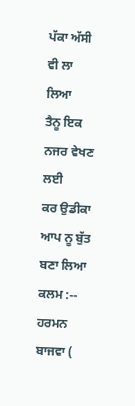ਪੱਕਾ ਅੱਸੀ ਵੀ ਲਾ ਲਿਆ
ਤੈਨੂ ਇਕ ਨਜਰ ਵੇਖਣ ਲਈ
ਕਰ ਉਡੀਕਾ ਆਪ ਨੂ ਬੁੱਤ ਬਣਾ ਲਿਆ
ਕਲਮ :-- ਹਰਮਨ ਬਾਜਵਾ (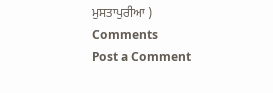ਮੁਸਤਾਪੁਰੀਆ )
Comments
Post a Comment